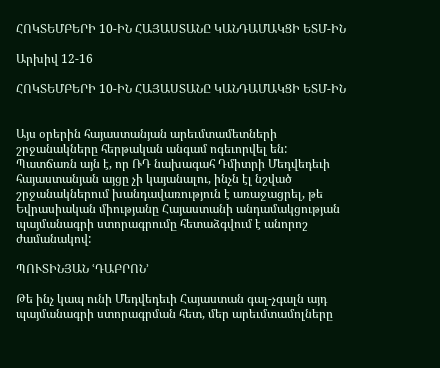ՀՈԿՏԵՄԲԵՐԻ 10-ԻՆ ՀԱՅԱՍՏԱՆԸ ԿԱՆԴԱՄԱԿՑԻ ԵՏՄ-ԻՆ

Արխիվ 12-16

ՀՈԿՏԵՄԲԵՐԻ 10-ԻՆ ՀԱՅԱՍՏԱՆԸ ԿԱՆԴԱՄԱԿՑԻ ԵՏՄ-ԻՆ


Այս օրերին հայաստանյան արեւմտամետների շրջանակները հերթական անգամ ոգեւորվել են: Պատճառն այն է, որ ՌԴ նախագահ Դմիտրի Մեդվեդեւի հայաստանյան այցը չի կայանալու, ինչն էլ նշված շրջանակներում խանդավառություն է առաջացրել, թե Եվրասիական միությանը Հայաստանի անդամակցության պայմանագրի ստորագրումը հետաձգվում է անորոշ ժամանակով:

ՊՈՒՏԻՆՅԱՆ ՙԴԱԲՐՈՆ՚

Թե ինչ կապ ունի Մեդվեդեւի Հայաստան գալ-չգալն այդ պայմանագրի ստորագրման հետ, մեր արեւմտամոլները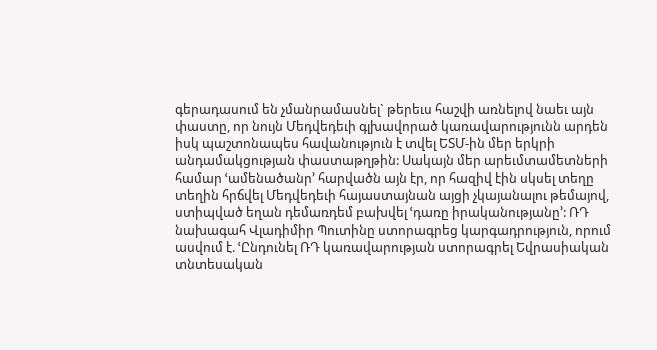գերադասում են չմանրամասնել` թերեւս հաշվի առնելով նաեւ այն փաստը, որ նույն Մեդվեդեւի գլխավորած կառավարությունն արդեն իսկ պաշտոնապես հավանություն է տվել ԵՏՄ-ին մեր երկրի անդամակցության փաստաթղթին: Սակայն մեր արեւմտամետների համար ՙամենածանր՚ հարվածն այն էր, որ հազիվ էին սկսել տեղը տեղին հրճվել Մեդվեդեւի հայաստայնան այցի չկայանալու թեմայով, ստիպված եղան դեմառդեմ բախվել ՙդառը իրականությանը՚: ՌԴ նախագահ Վլադիմիր Պուտինը ստորագրեց կարգադրություն, որում ասվում է. ՙԸնդունել ՌԴ կառավարության ստորագրել Եվրասիական տնտեսական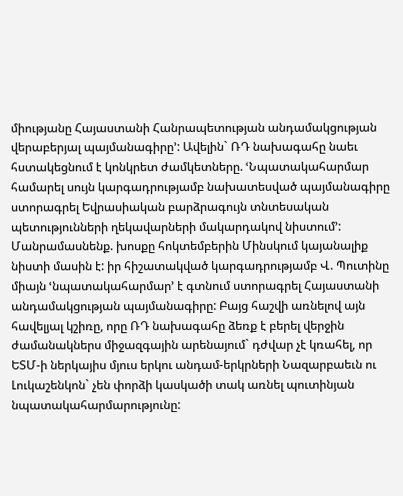միությանը Հայաստանի Հանրապետության անդամակցության վերաբերյալ պայմանագիրը՚: Ավելին` ՌԴ նախագահը նաեւ հստակեցնում է կոնկրետ ժամկետները. ՙՆպատակահարմար համարել սույն կարգադրությամբ նախատեսված պայմանագիրը ստորագրել Եվրասիական բարձրագույն տնտեսական պետությունների ղեկավարների մակարդակով նիստում՚:
Մանրամասնենք. խոսքը հոկտեմբերին Մինսկում կայանալիք նիստի մասին է: իր հիշատակված կարգադրությամբ Վ. Պուտինը միայն ՙնպատակահարմար՚ է գտնում ստորագրել Հայաստանի անդամակցության պայմանագիրը: Բայց հաշվի առնելով այն հավելյալ կշիռը, որը ՌԴ նախագահը ձեռք է բերել վերջին ժամանակներս միջազգային արենայում` դժվար չէ կռահել, որ ԵՏՄ-ի ներկայիս մյուս երկու անդամ-երկրների Նազարբաեւն ու Լուկաշենկոն` չեն փորձի կասկածի տակ առնել պուտինյան նպատակահարմարությունը: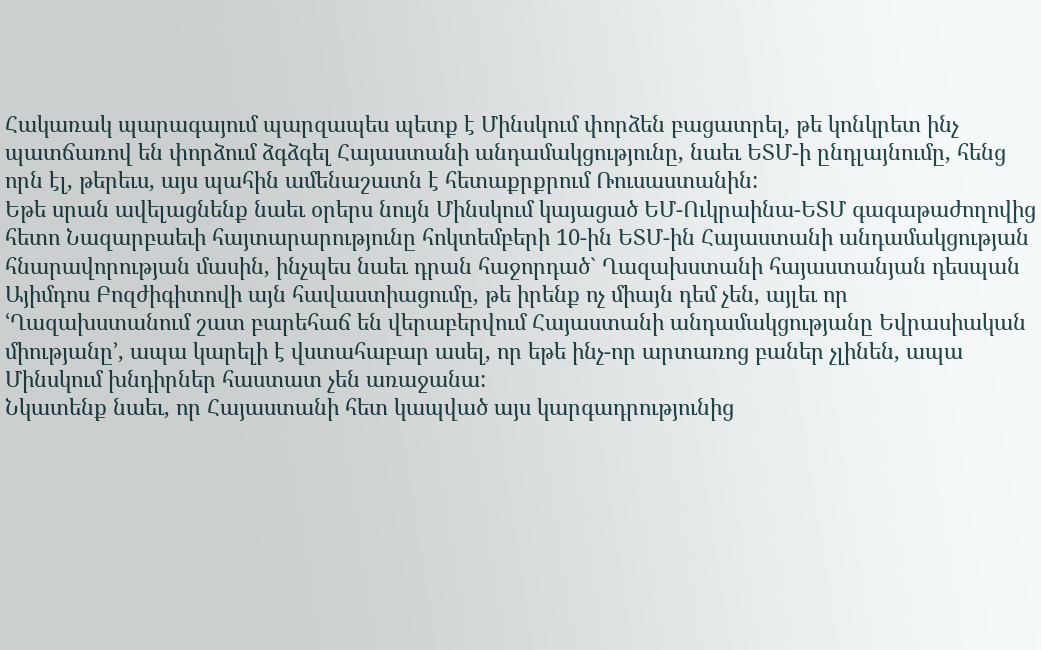Հակառակ պարագայում պարզապես պետք է Մինսկում փորձեն բացատրել, թե կոնկրետ ինչ պատճառով են փորձում ձգձգել Հայաստանի անդամակցությունը, նաեւ ԵՏՄ-ի ընդլայնումը, հենց որն էլ, թերեւս, այս պահին ամենաշատն է հետաքրքրում Ռուսաստանին:
Եթե սրան ավելացնենք նաեւ օրերս նույն Մինսկում կայացած ԵՄ-Ուկրաինա-ԵՏՄ գագաթաժողովից հետո Նազարբաեւի հայտարարությունը հոկտեմբերի 10-ին ԵՏՄ-ին Հայաստանի անդամակցության հնարավորության մասին, ինչպես նաեւ դրան հաջորդած` Ղազախստանի հայաստանյան դեսպան Այիմդոս Բոզժիգիտովի այն հավաստիացումը, թե իրենք ոչ միայն դեմ չեն, այլեւ որ ՙՂազախստանում շատ բարեհաճ են վերաբերվում Հայաստանի անդամակցությանը Եվրասիական միությանը՚, ապա կարելի է վստահաբար ասել, որ եթե ինչ-որ արտառոց բաներ չլինեն, ապա Մինսկում խնդիրներ հաստատ չեն առաջանա:
Նկատենք նաեւ, որ Հայաստանի հետ կապված այս կարգադրությունից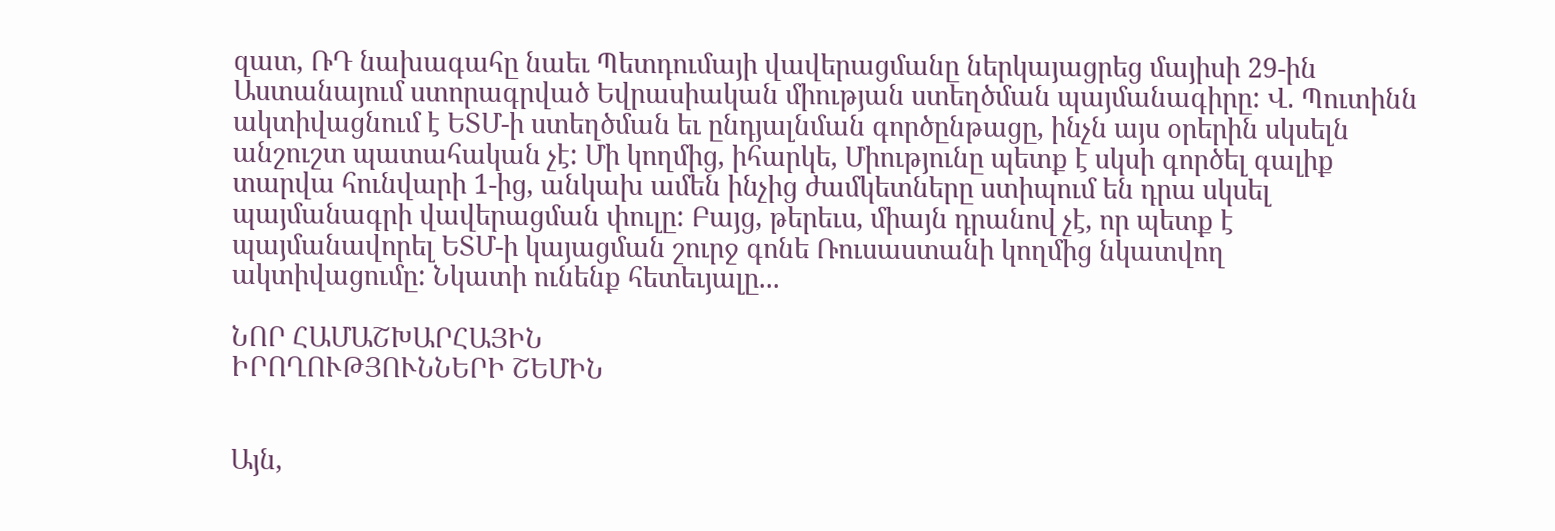զատ, ՌԴ նախագահը նաեւ Պետդումայի վավերացմանը ներկայացրեց մայիսի 29-ին Աստանայում ստորագրված Եվրասիական միության ստեղծման պայմանագիրը: Վ. Պուտինն ակտիվացնում է ԵՏՄ-ի ստեղծման եւ ընդյալնման գործընթացը, ինչն այս օրերին սկսելն անշուշտ պատահական չէ: Մի կողմից, իհարկե, Միությունը պետք է սկսի գործել գալիք տարվա հունվարի 1-ից, անկախ ամեն ինչից ժամկետները ստիպում են դրա սկսել պայմանագրի վավերացման փուլը: Բայց, թերեւս, միայն դրանով չէ, որ պետք է պայմանավորել ԵՏՄ-ի կայացման շուրջ գոնե Ռուսաստանի կողմից նկատվող ակտիվացումը: Նկատի ունենք հետեւյալը...

ՆՈՐ ՀԱՄԱՇԽԱՐՀԱՅԻՆ
ԻՐՈՂՈՒԹՅՈՒՆՆԵՐԻ ՇԵՄԻՆ


Այն,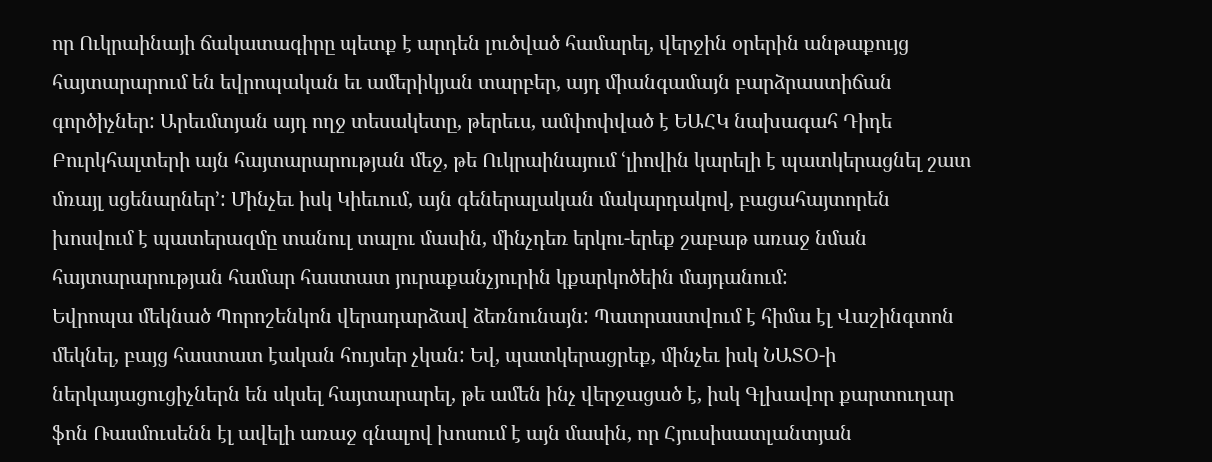որ Ուկրաինայի ճակատագիրը պետք է արդեն լուծված համարել, վերջին օրերին անթաքույց հայտարարում են եվրոպական եւ ամերիկյան տարբեր, այդ միանգամայն բարձրաստիճան գործիչներ: Արեւմտյան այդ ողջ տեսակետը, թերեւս, ամփոփված է ԵԱՀԿ նախագահ Դիդե Բուրկհալտերի այն հայտարարության մեջ, թե Ուկրաինայում ՙլիովին կարելի է պատկերացնել շատ մռայլ սցենարներ՚: Մինչեւ իսկ Կիեւում, այն գեներալական մակարդակով, բացահայտորեն խոսվում է պատերազմը տանուլ տալու մասին, մինչդեռ երկու-երեք շաբաթ առաջ նման հայտարարության համար հաստատ յուրաքանչյուրին կքարկոծեին մայդանում:
Եվրոպա մեկնած Պորոշենկոն վերադարձավ ձեռնունայն: Պատրաստվում է հիմա էլ Վաշինգտոն մեկնել, բայց հաստատ էական հույսեր չկան: Եվ, պատկերացրեք, մինչեւ իսկ ՆԱՏՕ-ի ներկայացուցիչներն են սկսել հայտարարել, թե ամեն ինչ վերջացած է, իսկ Գլխավոր քարտուղար ֆոն Ռասմուսենն էլ ավելի առաջ գնալով խոսում է այն մասին, որ Հյուսիսատլանտյան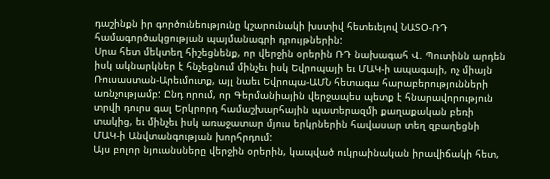դաշինքն իր գործունեությունը կշարունակի խստիվ հետեւելով ՆԱՏՕ-ՌԴ համագործակցության պայմանագրի դրույթներին:
Սրա հետ մեկտեղ հիշեցնենք, որ վերջին օրերին ՌԴ նախագահ Վ. Պուտինն արդեն իսկ ակնարկներ է հնչեցնում մինչեւ իսկ Եվրոպայի եւ ՄԱԿ-ի ապագայի, ոչ միայն Ռուսաստան-Արեւմուտք, այլ նաեւ Եվրոպա-ԱՄՆ հետագա հարաբերությունների առնչությամբ: Ընդ որում, որ Գերմանիային վերջապես պետք է հնարավորություն տրվի դուրս գալ Երկրորդ համաշխարհային պատերազմի քաղաքական բեռի տակից, եւ մինչեւ իսկ առաջատար մյուս երկրներին հավասար տեղ զբաղեցնի ՄԱԿ-ի Անվտանգության խորհրդում:
Այս բոլոր նյուանսները վերջին օրերին, կապված ուկրաինական իրավիճակի հետ,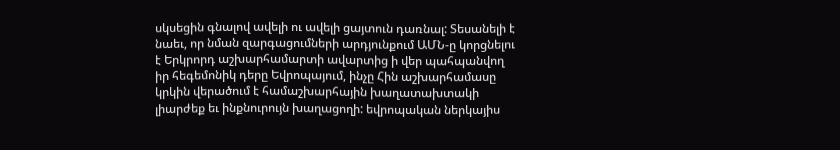սկսեցին գնալով ավելի ու ավելի ցայտուն դառնալ: Տեսանելի է նաեւ, որ նման զարգացումների արդյունքում ԱՄՆ-ը կորցնելու է Երկրորդ աշխարհամարտի ավարտից ի վեր պահպանվող իր հեգեմոնիկ դերը Եվրոպայում, ինչը Հին աշխարհամասը կրկին վերածում է համաշխարհային խաղատախտակի լիարժեք եւ ինքնուրույն խաղացողի: եվրոպական ներկայիս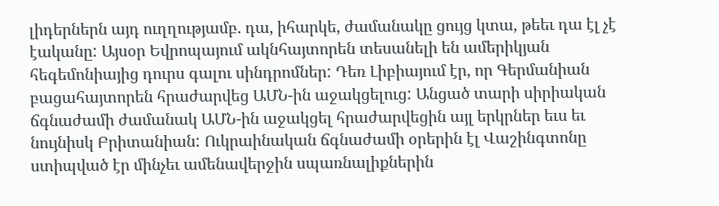լիդերներն այդ ուղղությամբ. դա, իհարկե, ժամանակը ցույց կտա, թեեւ դա էլ չէ էականը: Այսօր Եվրոպայում ակնհայտորեն տեսանելի են ամերիկյան հեգեմոնիայից դուրս գալու սինդրոմներ: Դեռ Լիբիայում էր, որ Գերմանիան բացահայտորեն հրաժարվեց ԱՄՆ-ին աջակցելուց: Անցած տարի սիրիական ճգնաժամի ժամանակ ԱՄՆ-ին աջակցել հրաժարվեցին այլ երկրներ եւս եւ նույնիսկ Բրիտանիան: Ուկրաինական ճգնաժամի օրերին էլ Վաշինգտոնը ստիպված էր մինչեւ ամենավերջին սպառնալիքներին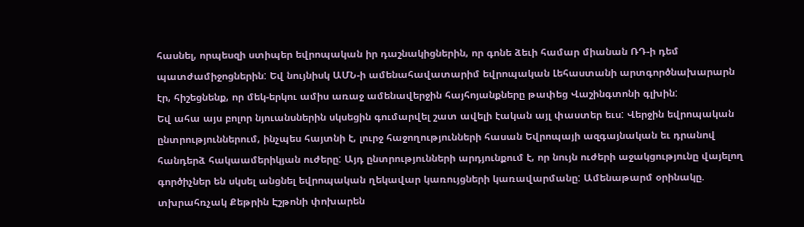հասնել, որպեսզի ստիպեր եվրոպական իր դաշնակիցներին, որ գոնե ձեւի համար միանան ՌԴ-ի դեմ պատժամիջոցներին: Եվ նույնիսկ ԱՄՆ-ի ամենահավատարիմ եվրոպական Լեհաստանի արտգործնախարարն էր, հիշեցնենք, որ մեկ-երկու ամիս առաջ ամենավերջին հայհոյանքները թափեց Վաշինգտոնի գլխին:
Եվ ահա այս բոլոր նյուանսներին սկսեցին գումարվել շատ ավելի էական այլ փաստեր եւս: Վերջին եվրոպական ընտրություններում, ինչպես հայտնի է, լուրջ հաջողությունների հասան Եվրոպայի ազգայնական եւ դրանով հանդերձ հակաամերիկյան ուժերը: Այդ ընտրությունների արդյունքում է, որ նույն ուժերի աջակցությունը վայելող գործիչներ են սկսել անցնել եվրոպական ղեկավար կառույցների կառավարմանը: Ամենաթարմ օրինակը. տխրահռչակ Քեթրին Էշթոնի փոխարեն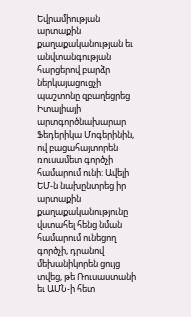Եվրամիության արտաքին քաղաքականության եւ անվտանգության հարցերով բարձր ներկայացուցչի պաշտոնը զբաղեցրեց Իտալիայի արտգործնախարար Ֆեդերիկա Մոգերինին, ով բացահայտորեն ռուսամետ գործչի համարում ունի: Ավելի ԵՄ-ն նախընտրեց իր արտաքին քաղաքականությունը վստահել հենց նման համարում ունեցող գործչի, դրանով մեխանիկորեն ցույց տվեց, թե Ռուսաստանի եւ ԱՄՆ-ի հետ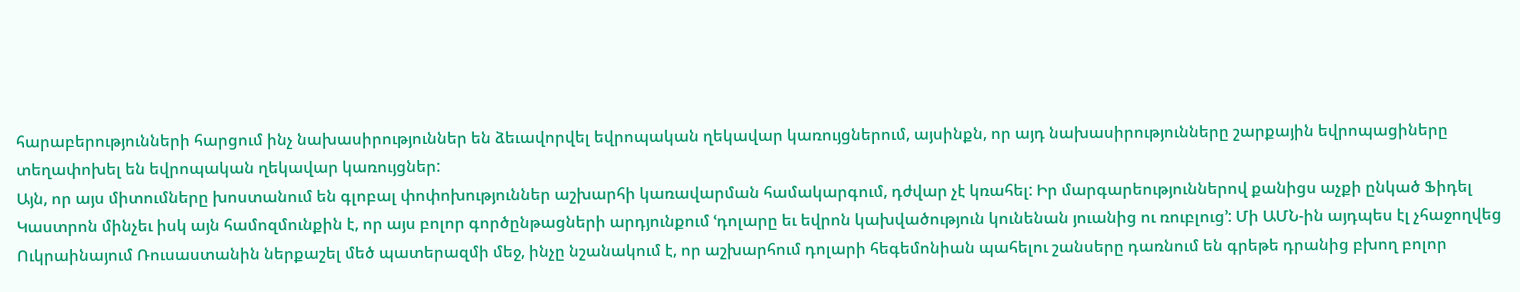հարաբերությունների հարցում ինչ նախասիրություններ են ձեւավորվել եվրոպական ղեկավար կառույցներում, այսինքն, որ այդ նախասիրությունները շարքային եվրոպացիները տեղափոխել են եվրոպական ղեկավար կառույցներ:
Այն, որ այս միտումները խոստանում են գլոբալ փոփոխություններ աշխարհի կառավարման համակարգում, դժվար չէ կռահել: Իր մարգարեություններով քանիցս աչքի ընկած Ֆիդել Կաստրոն մինչեւ իսկ այն համոզմունքին է, որ այս բոլոր գործընթացների արդյունքում ՙդոլարը եւ եվրոն կախվածություն կունենան յուանից ու ռուբլուց՚: Մի ԱՄՆ-ին այդպես էլ չհաջողվեց Ուկրաինայում Ռուսաստանին ներքաշել մեծ պատերազմի մեջ, ինչը նշանակում է, որ աշխարհում դոլարի հեգեմոնիան պահելու շանսերը դառնում են գրեթե դրանից բխող բոլոր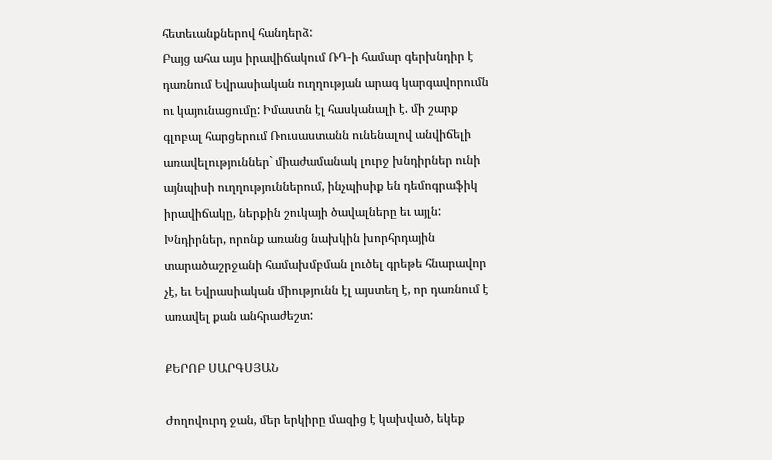հետեւանքներով հանդերձ:
Բայց ահա այս իրավիճակում ՌԴ-ի համար գերխնդիր է դառնում Եվրասիական ուղղության արագ կարգավորումն ու կայունացումը: Իմաստն էլ հասկանալի է. մի շարք գլոբալ հարցերում Ռուսաստանն ունենալով անվիճելի առավելություններ` միաժամանակ լուրջ խնդիրներ ունի այնպիսի ուղղություններում, ինչպիսիք են դեմոգրաֆիկ իրավիճակը, ներքին շուկայի ծավալները եւ այլն: Խնդիրներ, որոնք առանց նախկին խորհրդային տարածաշրջանի համախմբման լուծել գրեթե հնարավոր չէ, եւ Եվրասիական միությունն էլ այստեղ է, որ դառնում է առավել քան անհրաժեշտ:

ՔԵՐՈԲ ՍԱՐԳՍՅԱՆ

Ժողովուրդ ջան, մեր երկիրը մազից է կախված, եկեք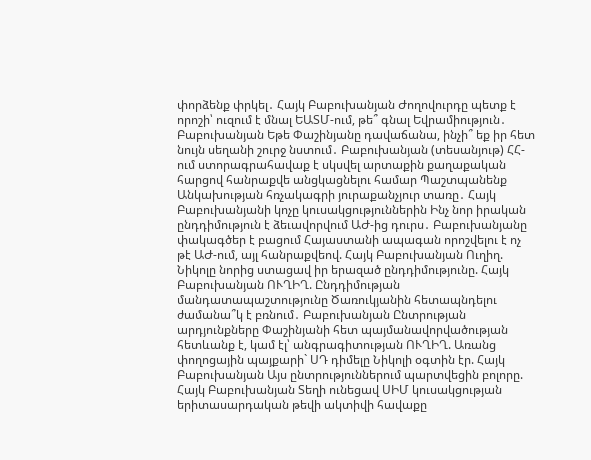փորձենք փրկել․ Հայկ Բաբուխանյան Ժողովուրդը պետք է որոշի՝ ուզում է մնալ ԵԱՏՄ-ում, թե՞ գնալ Եվրամիություն․ Բաբուխանյան Եթե Փաշինյանը դավաճանա, ինչի՞ եք իր հետ նույն սեղանի շուրջ նստում․ Բաբուխանյան (տեսանյութ) ՀՀ-ում ստորագրահավաք է սկսվել արտաքին քաղաքական հարցով հանրաքվե անցկացնելու համար Պաշտպանենք Անկախության հռչակագրի յուրաքանչյուր տառը․ Հայկ Բաբուխանյանի կոչը կուսակցություններին Ինչ նոր իրական ընդդիմություն է ձեւավորվում ԱԺ-ից դուրս․ Բաբուխանյանը փակագծեր է բացում Հայաստանի ապագան որոշվելու է ոչ թէ ԱԺ-ում, այլ հանրաքվեով. Հայկ Բաբուխանյան Ուղիղ. Նիկոլը նորից ստացավ իր երազած ընդդիմությունը. Հայկ Բաբուխանյան ՈՒՂԻՂ. Ընդդիմության մանդատապաշտությունը Ծառուկյանին հետապնդելու ժամանա՞կ է բռնում․ Բաբուխանյան Ընտրության արդյունքները Փաշինյանի հետ պայմանավորվածության հետևանք է, կամ էլ՝ անգրագիտության ՈՒՂԻՂ. Առանց փողոցային պայքարի` ՍԴ դիմելը Նիկոլի օգտին էր. Հայկ Բաբուխանյան Այս ընտրություններում պարտվեցին բոլորը. Հայկ Բաբուխանյան Տեղի ունեցավ ՍԻՄ կուսակցության երիտասարդական թեվի ակտիվի հավաքը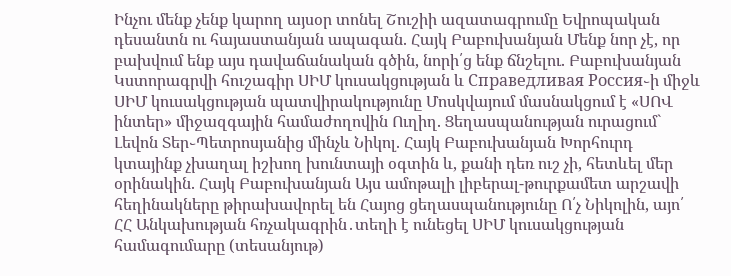Ինչու մենք չենք կարող այսօր տոնել Շուշիի ազատագրումը Եվրոպական դեսանտն ու հայաստանյան ապագան. Հայկ Բաբուխանյան Մենք նոր չէ, որ բախվում ենք այս դավաճանական գծին, նորի՛ց ենք ճնշելու. Բաբուխանյան Կստորագրվի հուշագիր ՍԻՄ կուսակցության և Справедливая Россия֊ի միջև ՍԻՄ կուսակցության պատվիրակությունը Մոսկվայում մասնակցում է «ՍՈՎ ինտեր» միջազգային համաժողովին Ուղիղ. Ցեղասպանության ուրացում` Լեվոն Տեր֊Պետրոսյանից մինչև Նիկոլ. Հայկ Բաբուխանյան Խորհուրդ կտայինք չխաղալ իշխող խունտայի օգտին և, քանի դեռ ուշ չի, հետևել մեր օրինակին. Հայկ Բաբուխանյան Այս ամոթալի լիբերալ-թուրքամետ արշավի հեղինակները թիրախավորել են Հայոց ցեղասպանությունը Ո՛չ Նիկոլին, այո՛ ՀՀ Անկախության հռչակագրին․տեղի է ունեցել ՍԻՄ կուսակցության համագումարը (տեսանյութ)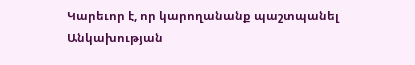Կարեւոր է, որ կարողանանք պաշտպանել Անկախության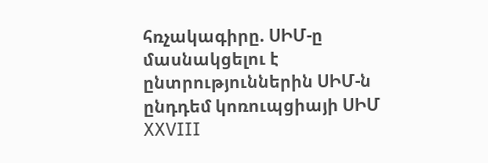հռչակագիրը. ՍԻՄ-ը մասնակցելու է ընտրություններին ՍԻՄ-ն ընդդեմ կոռուպցիայի ՍԻՄ XXVIII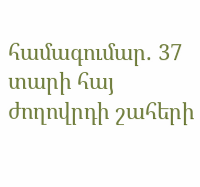համագումար. 37 տարի հայ ժողովրդի շահերի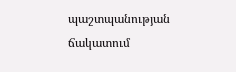պաշտպանության ճակատում